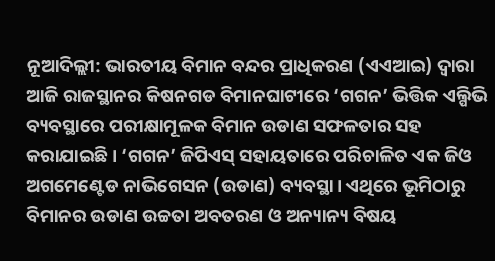ନୂଆଦିଲ୍ଲୀ: ଭାରତୀୟ ବିମାନ ବନ୍ଦର ପ୍ରାଧିକରଣ (ଏଏଆଇ) ଦ୍ୱାରା ଆଜି ରାଜସ୍ଥାନର କିଷନଗଡ ବିମାନଘାଟୀରେ ‘ଗଗନ’ ଭିତ୍ତିକ ଏଲ୍ପିଭି ବ୍ୟବସ୍ଥାରେ ପରୀକ୍ଷାମୂଳକ ବିମାନ ଉଡାଣ ସଫଳତାର ସହ କରାଯାଇଛି। ‘ଗଗନ’ ଜିପିଏସ୍ ସହାୟତାରେ ପରିଚାଳିତ ଏକ ଜିଓ ଅଗମେଣ୍ଟେଡ ନାଭିଗେସନ (ଉଡାଣ) ବ୍ୟବସ୍ଥା। ଏଥିରେ ଭୂମିଠାରୁ ବିମାନର ଉଡାଣ ଉଚ୍ଚତା ଅବତରଣ ଓ ଅନ୍ୟାନ୍ୟ ବିଷୟ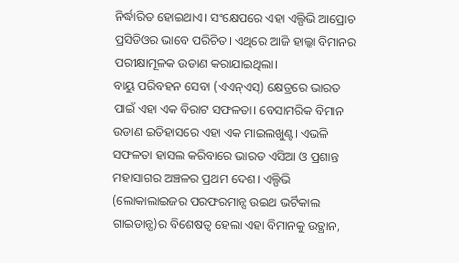ନିର୍ଦ୍ଧାରିତ ହୋଇଥାଏ। ସଂକ୍ଷେପରେ ଏହା ଏଲ୍ପିଭି ଆପ୍ରୋଚ ପ୍ରସିଡିଓର ଭାବେ ପରିଚିତ। ଏଥିରେ ଆଜି ହାଲ୍କା ବିମାନର ପରୀକ୍ଷାମୂଳକ ଉଡାଣ କରାଯାଇଥିଲା।
ବାୟୁ ପରିବହନ ସେବା (ଏଏନ୍ଏସ୍) କ୍ଷେତ୍ରରେ ଭାରତ ପାଇଁ ଏହା ଏକ ବିରାଟ ସଫଳତା। ବେସାମରିକ ବିମାନ ଉଡାଣ ଇତିହାସରେ ଏହା ଏକ ମାଇଲଖୁଣ୍ଟ। ଏଭଳି ସଫଳତା ହାସଲ କରିବାରେ ଭାରତ ଏସିଆ ଓ ପ୍ରଶାନ୍ତ ମହାସାଗର ଅଞ୍ଚଳର ପ୍ରଥମ ଦେଶ। ଏଲ୍ପିଭି (ଲୋକାଲାଇଜର ପରଫରମାନ୍ସ ଉଇଥ ଭର୍ଟିକାଲ ଗାଇଡାନ୍ସ)ର ବିଶେଷତ୍ୱ ହେଲା ଏହା ବିମାନକୁ ଉତ୍ଥାନ,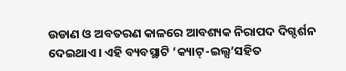ଉଡାଣ ଓ ଅବତରଣ କାଳରେ ଆବଶ୍ୟକ ନିରାପଦ ଦିଗ୍ଦର୍ଶନ ଦେଇଥାଏ। ଏହି ବ୍ୟବସ୍ଥାଟି ‘କ୍ୟାଟ୍-ଇଲ୍ସ’ସହିତ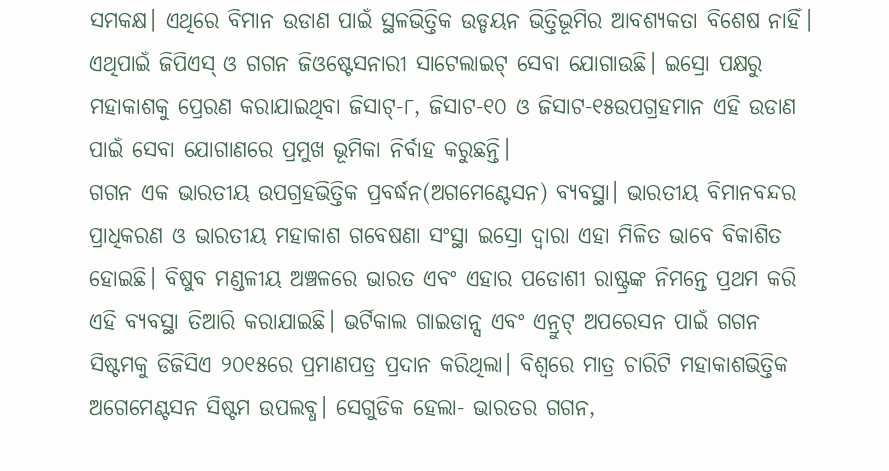ସମକକ୍ଷ। ଏଥିରେ ବିମାନ ଉଡାଣ ପାଇଁ ସ୍ଥଳଭିତ୍ତିକ ଉଡ୍ଡୟନ ଭିତ୍ତିଭୂମିର ଆବଶ୍ୟକତା ବିଶେଷ ନାହିଁ। ଏଥିପାଇଁ ଜିପିଏସ୍ ଓ ଗଗନ ଜିଓଷ୍ଟେସନାରୀ ସାଟେଲାଇଟ୍ ସେବା ଯୋଗାଉଛି। ଇସ୍ରୋ ପକ୍ଷରୁ ମହାକାଶକୁ ପ୍ରେରଣ କରାଯାଇଥିବା ଜିସାଟ୍-୮, ଜିସାଟ-୧୦ ଓ ଜିସାଟ-୧୫ଉପଗ୍ରହମାନ ଏହି ଉଡାଣ ପାଇଁ ସେବା ଯୋଗାଣରେ ପ୍ରମୁଖ ଭୂମିକା ନିର୍ବାହ କରୁଛନ୍ତି।
ଗଗନ ଏକ ଭାରତୀୟ ଉପଗ୍ରହଭିତ୍ତିକ ପ୍ରବର୍ଦ୍ଧନ(ଅଗମେଣ୍ଟେସନ) ବ୍ୟବସ୍ଥା। ଭାରତୀୟ ବିମାନବନ୍ଦର ପ୍ରାଧିକରଣ ଓ ଭାରତୀୟ ମହାକାଶ ଗବେଷଣା ସଂସ୍ଥା ଇସ୍ରୋ ଦ୍ୱାରା ଏହା ମିଳିତ ଭାବେ ବିକାଶିତ ହୋଇଛି। ବିଷୁବ ମଣ୍ଡଳୀୟ ଅଞ୍ଚଳରେ ଭାରତ ଏବଂ ଏହାର ପଡୋଶୀ ରାଷ୍ଟ୍ରଙ୍କ ନିମନ୍ତେ ପ୍ରଥମ କରି ଏହି ବ୍ୟବସ୍ଥା ତିଆରି କରାଯାଇଛି। ଭର୍ଟିକାଲ ଗାଇଡାନ୍ସ ଏବଂ ଏନ୍ରୁଟ୍ ଅପରେସନ ପାଇଁ ଗଗନ ସିଷ୍ଟମକୁ ଡିଜିସିଏ ୨୦୧୫ରେ ପ୍ରମାଣପତ୍ର ପ୍ରଦାନ କରିଥିଲା। ବିଶ୍ୱରେ ମାତ୍ର ଚାରିଟି ମହାକାଶଭିତ୍ତିକ ଅଗେମେଣ୍ଟସନ ସିଷ୍ଟମ ଉପଲବ୍ଧ। ସେଗୁଡିକ ହେଲା- ଭାରତର ଗଗନ,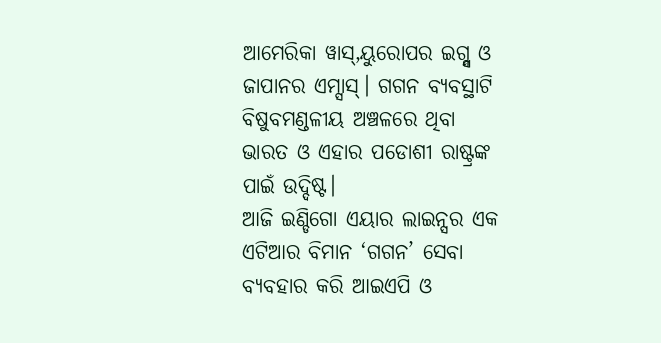ଆମେରିକା ୱାସ୍,ୟୁରୋପର ଇଗ୍ନ୍ସ ଓ ଜାପାନର ଏମ୍ସାସ୍। ଗଗନ ବ୍ୟବସ୍ଥାଟି ବିଷୁବମଣ୍ଡଳୀୟ ଅଞ୍ଚଳରେ ଥିବା ଭାରତ ଓ ଏହାର ପଡୋଶୀ ରାଷ୍ଟ୍ରଙ୍କ ପାଇଁ ଉଦ୍ଦିଷ୍ଟ।
ଆଜି ଇଣ୍ଡିଗୋ ଏୟାର ଲାଇନ୍ସର ଏକ ଏଟିଆର ବିମାନ ‘ଗଗନ’ ସେବା ବ୍ୟବହାର କରି ଆଇଏପି ଓ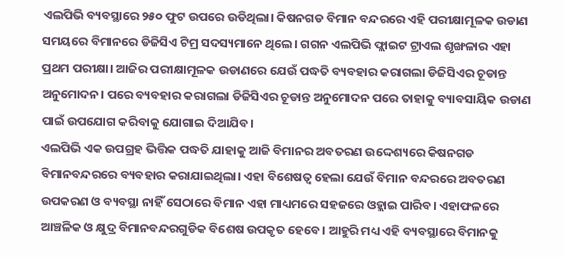ଏଲପିଭି ବ୍ୟବସ୍ଥାରେ ୨୫୦ ଫୁଟ ଉପରେ ଉଡିଥିଲା। କିଷନଗଡ ବିମାନ ବନ୍ଦରରେ ଏହି ପରୀକ୍ଷାମୂଳକ ଉଡାଣ ସମୟରେ ବିମାନରେ ଡିଜିସିଏ ଟିମ୍ର ସଦସ୍ୟମାନେ ଥିଲେ। ଗଗନ ଏଲପିଭି ଫ୍ଲାଇଟ ଟ୍ରାଏଲ ଶୃଙ୍ଖଳାର ଏହା ପ୍ରଥମ ପରୀକ୍ଷା। ଆଜିର ପରୀକ୍ଷାମୂଳକ ଉଡାଣରେ ଯେଉଁ ପଦ୍ଧତି ବ୍ୟବହାର କରାଗଲା ଡିଜିସିଏର ଚୂଡାନ୍ତ ଅନୁମୋଦନ। ପରେ ବ୍ୟବହାର କରାଗଲା ଡିଜିସିଏର ଚୂଡାନ୍ତ ଅନୁମୋଦନ ପରେ ତାହାକୁ ବ୍ୟାବସାୟିକ ଉଡାଣ ପାଇଁ ଉପଯୋଗ କରିବାକୁ ଯୋଗାଇ ଦିଆଯିବ।
ଏଲପିଭି ଏକ ଉପଗ୍ରହ ଭିତ୍ତିକ ପଦ୍ଧତି ଯାହାକୁ ଆଜି ବିମାନର ଅବତରଣ ଉଦ୍ଦେଶ୍ୟରେ କିଷନଗଡ ବିମାନବନ୍ଦରରେ ବ୍ୟବହାର କରାଯାଇଥିଲା। ଏହା ବିଶେଷତ୍ୱ ହେଲା ଯେଉଁ ବିମାନ ବନ୍ଦରରେ ଅବତରଣ ଉପକରଣ ଓ ବ୍ୟବସ୍ଥା ନାହିଁ ସେଠାରେ ବିମାନ ଏହା ମାଧ୍ୟମରେ ସହଜରେ ଓହ୍ଲାଇ ପାରିବ। ଏହାଫଳରେ ଆଞ୍ଚଳିକ ଓ କ୍ଷୁଦ୍ର ବିମାନବନ୍ଦରଗୁଡିକ ବିଶେଷ ଉପକୃତ ହେବେ। ଆହୁରି ମଧ୍ୟ ଏହି ବ୍ୟବସ୍ଥାରେ ବିମାନକୁ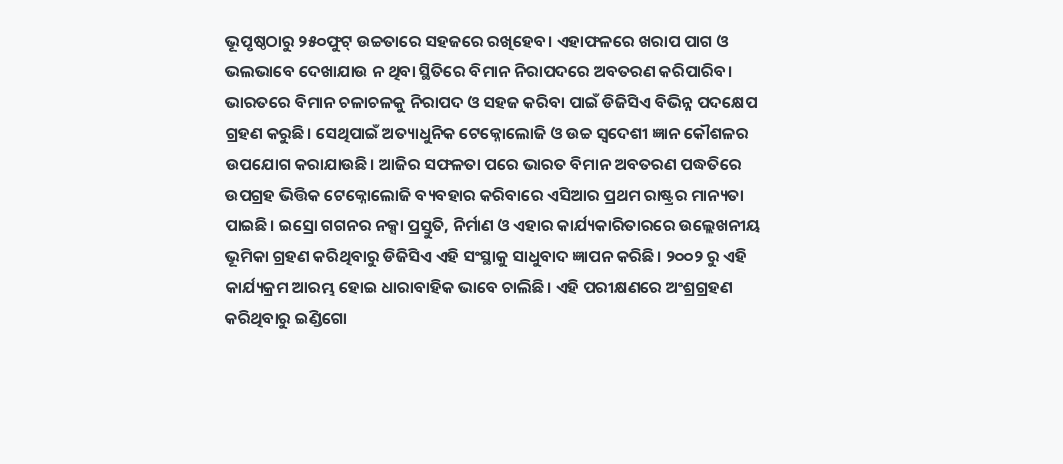ଭୂପୃଷ୍ଠଠାରୁ ୨୫୦ଫୁଟ୍ ଉଚ୍ଚତାରେ ସହଜରେ ରଖିହେବ। ଏହାଫଳରେ ଖରାପ ପାଗ ଓ ଭଲଭାବେ ଦେଖାଯାଉ ନ ଥିବା ସ୍ଥିତିରେ ବିମାନ ନିରାପଦରେ ଅବତରଣ କରିପାରିବ।
ଭାରତରେ ବିମାନ ଚଳାଚଳକୁ ନିରାପଦ ଓ ସହଜ କରିବା ପାଇଁ ଡିଜିସିଏ ବିଭିନ୍ନ ପଦକ୍ଷେପ ଗ୍ରହଣ କରୁଛି। ସେଥିପାଇଁ ଅତ୍ୟାଧୁନିକ ଟେକ୍ନୋଲୋଜି ଓ ଉଚ୍ଚ ସ୍ୱଦେଶୀ ଜ୍ଞାନ କୌଶଳର ଉପଯୋଗ କରାଯାଉଛି। ଆଜିର ସଫଳତା ପରେ ଭାରତ ବିମାନ ଅବତରଣ ପଦ୍ଧତିରେ ଉପଗ୍ରହ ଭିତ୍ତିକ ଟେକ୍ନୋଲୋଜି ବ୍ୟବହାର କରିବାରେ ଏସିଆର ପ୍ରଥମ ରାଷ୍ଟ୍ରର ମାନ୍ୟତା ପାଇଛି। ଇସ୍ରୋ ଗଗନର ନକ୍ସା ପ୍ରସ୍ତୁତି, ନିର୍ମାଣ ଓ ଏହାର କାର୍ଯ୍ୟକାରିତାରରେ ଉଲ୍ଲେଖନୀୟ ଭୂମିକା ଗ୍ରହଣ କରିଥିବାରୁ ଡିଜିସିଏ ଏହି ସଂସ୍ଥାକୁ ସାଧୁବାଦ ଜ୍ଞାପନ କରିଛି। ୨୦୦୨ ରୁ ଏହି କାର୍ଯ୍ୟକ୍ରମ ଆରମ୍ଭ ହୋଇ ଧାରାବାହିକ ଭାବେ ଚାଲିଛି। ଏହି ପରୀକ୍ଷଣରେ ଅଂଶ୍ରଗ୍ରହଣ କରିଥିବାରୁ ଇଣ୍ଡିଗୋ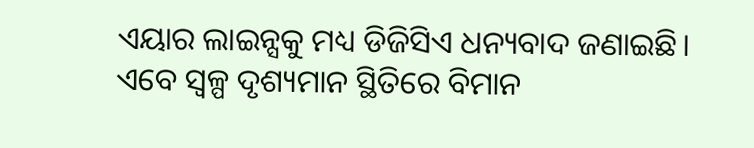ଏୟାର ଲାଇନ୍ସକୁ ମଧ୍ୟ ଡିଜିସିଏ ଧନ୍ୟବାଦ ଜଣାଇଛି।
ଏବେ ସ୍ୱଳ୍ପ ଦୃଶ୍ୟମାନ ସ୍ଥିତିରେ ବିମାନ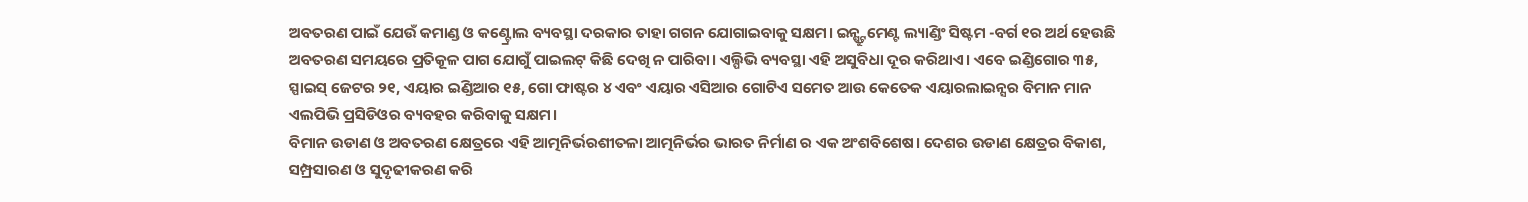ଅବତରଣ ପାଇଁ ଯେଉଁ କମାଣ୍ଡ ଓ କଣ୍ଟ୍ରୋଲ ବ୍ୟବସ୍ଥା ଦରକାର ତାହା ଗଗନ ଯୋଗାଇବାକୁ ସକ୍ଷମ। ଇନ୍ଷ୍ଟ୍ରୁମେଣ୍ଟ ଲ୍ୟାଣ୍ଡିଂ ସିଷ୍ଟମ -ବର୍ଗ ୧ର ଅର୍ଥ ହେଉଛି ଅବତରଣ ସମୟରେ ପ୍ରତିକୂଳ ପାଗ ଯୋଗୁଁ ପାଇଲଟ୍ କିଛି ଦେଖି ନ ପାରିବା। ଏଲ୍ପିଭି ବ୍ୟବସ୍ଥା ଏହି ଅସୁବିଧା ଦୂର କରିଥାଏ। ଏବେ ଇଣ୍ଡିଗୋର ୩୫, ସ୍ପାଇସ୍ ଜେଟର ୨୧, ଏୟାର ଇଣ୍ଡିଆର ୧୫, ଗୋ ଫାଷ୍ଟର ୪ ଏବଂ ଏୟାର ଏସିଆର ଗୋଟିଏ ସମେତ ଆଉ କେତେକ ଏୟାରଲାଇନ୍ସର ବିମାନ ମାନ ଏଲପିଭି ପ୍ରସିଡିଓର ବ୍ୟବହର କରିବାକୁ ସକ୍ଷମ।
ବିମାନ ଉଡାଣ ଓ ଅବତରଣ କ୍ଷେତ୍ରରେ ଏହି ଆତ୍ମନିର୍ଭରଶୀତଳା ଆତ୍ମନିର୍ଭର ଭାରତ ନିର୍ମାଣ ର ଏକ ଅଂଶବିଶେଷ। ଦେଶର ଉଡାଣ କ୍ଷେତ୍ରର ବିକାଶ, ସମ୍ପ୍ରସାରଣ ଓ ସୁଦୃଢୀକରଣ କରି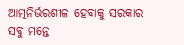ଆତ୍ମନିର୍ଭରଶୀଳ ହେବାକୁ ସରକାର ସବୁ ମନ୍ତେ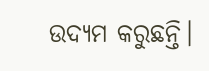ଉଦ୍ୟମ କରୁଛନ୍ତି।